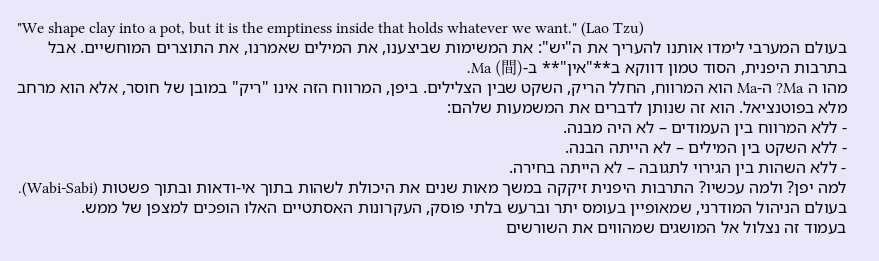"We shape clay into a pot, but it is the emptiness inside that holds whatever we want." (Lao Tzu)
בעולם המערבי לימדו אותנו להעריך את ה"יש": את המשימות שביצענו, את המילים שאמרנו, את התוצרים המוחשיים. אבל בתרבות היפנית, הסוד טמון דווקא ב**"אין"** ב-Ma (間).
מהו ה Ma? ה-Ma הוא המרווח, החלל הריק, השקט שבין הצלילים. ביפן, המרווח הזה אינו "ריק" במובן של חוסר, אלא הוא מרחב מלא בפוטנציאל. הוא זה שנותן לדברים את המשמעות שלהם:
- ללא המרווח בין העמודים – לא היה מבנה.
- ללא השקט בין המילים – לא הייתה הבנה.
- ללא השהות בין הגירוי לתגובה – לא הייתה בחירה.
למה יפן? ולמה עכשיו? התרבות היפנית זיקקה במשך מאות שנים את היכולת לשהות בתוך אי-ודאות ובתוך פשטות (Wabi-Sabi). בעולם הניהול המודרני, שמאופיין בעומס יתר וברעש בלתי פוסק, העקרונות האסתטיים האלו הופכים למצפן של ממש.
בעמוד זה נצלול אל המושגים שמהווים את השורשים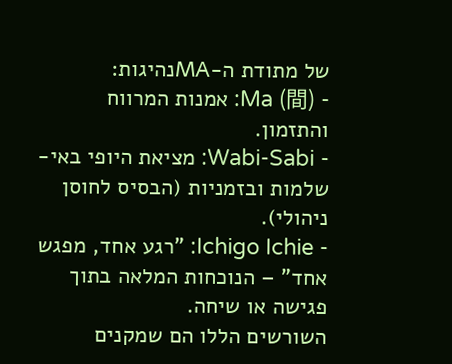של מתודת ה-MAנהיגות:
- Ma (間): אמנות המרווח והתזמון.
- Wabi-Sabi: מציאת היופי באי-שלמות ובזמניות (הבסיס לחוסן ניהולי).
- Ichigo Ichie: "רגע אחד, מפגש אחד" – הנוכחות המלאה בתוך פגישה או שיחה.
השורשים הללו הם שמקנים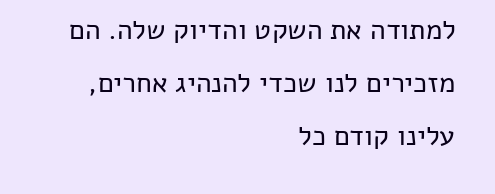למתודה את השקט והדיוק שלה. הם מזכירים לנו שכדי להנהיג אחרים, עלינו קודם כל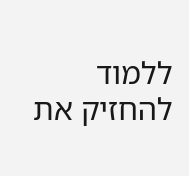ללמוד להחזיק את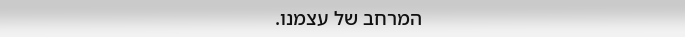המרחב של עצמנו.